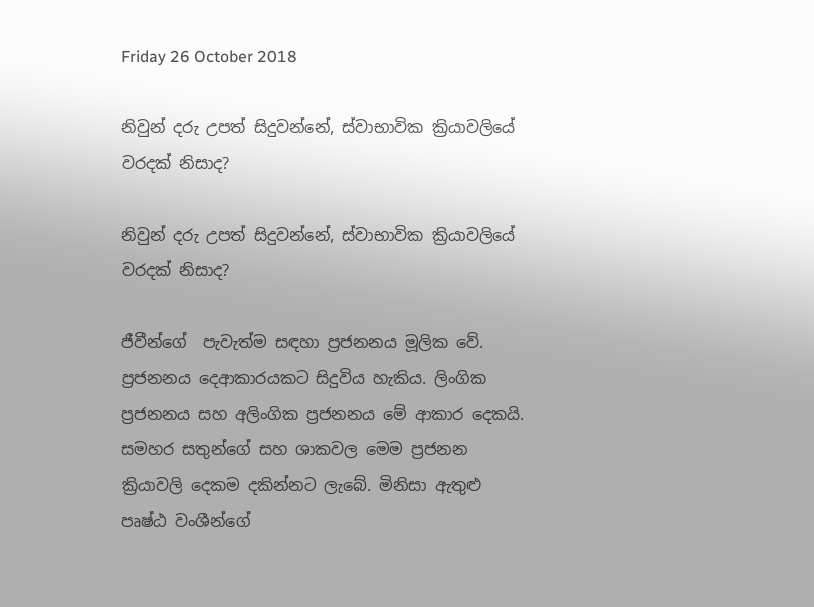Friday 26 October 2018

නිවුන් දරු උපත් සිදුවන්නේ, ස්වාභාවික ක්‍රියාවලියේ වරදක් නිසාද?

නිවුන් දරු උපත් සිදුවන්නේ, ස්වාභාවික ක්‍රියාවලියේ වරදක් නිසාද?

ජීවීන්ගේ  පැවැත්ම සඳහා ප්‍රජනනය මූලික වේ. ප්‍රජනනය දෙආකාරයකට සිදුවිය හැකිය. ලිංගික ප්‍රජනනය සහ අලිංගික ප්‍රජනනය මේ ආකාර දෙකයි. සමහර සතුන්ගේ සහ ශාකවල මෙම ප්‍රජනන ක්‍රියාවලි දෙකම දකින්නට ලැබේ. මිනිසා ඇතුළු පෘෂ්ඨ වංශීන්ගේ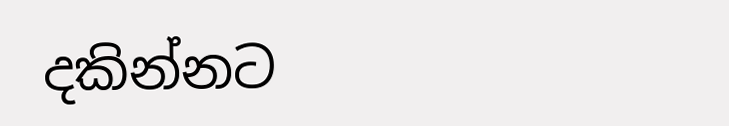දකින්නට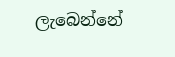ලැබෙන්නේ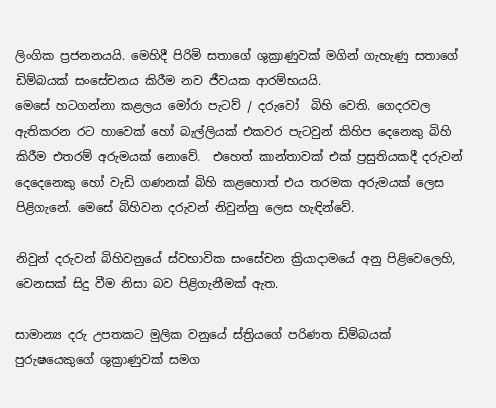ලිංගික ප්‍රජනනයයි. මෙහිදී පිරිමි සතාගේ ශුක්‍රාණුවක් මගින් ගැහැණු සතාගේ ඩිම්බයක් සංසේචනය කිරීම නව ජීවයක ආරම්භයයි.
මෙසේ හටගන්නා කළලය මෝරා පැටව් / දරුවෝ  බිහි වෙති. ගෙදරවල ඇතිකරන රට හාවෙක් හෝ බැල්ලියක් එකවර පැටවුන් කිහිප දෙනෙකු බිහි කිරීම එතරම් අරුමයක් නොවේ.  එහෙත් කාන්තාවක් එක් ප්‍රසුතියකදී දරුවන් දෙදෙනෙකු හෝ වැඩි ගණනක් බිහි කළහොත් එය තරමක අරුමයක් ලෙස පිළිගැනේ. මෙසේ බිහිවන දරුවන් නිවුන්නු ලෙස හැඳින්වේ.

නිවුන් දරුවන් බිහිවනුයේ ස්වභාවික සංසේචන ක්‍රියාදාමයේ අනු පිළිවෙලෙහි, වෙනසක් සිදු වීම නිසා බව පිළිගැනීමක් ඇත.

සාමාන්‍ය දරු උපතකට මුලික වනුයේ ස්ත්‍රියගේ පරිණත ඩිම්බයක් පුරුෂයෙකුගේ ශුක්‍රාණුවක් සමග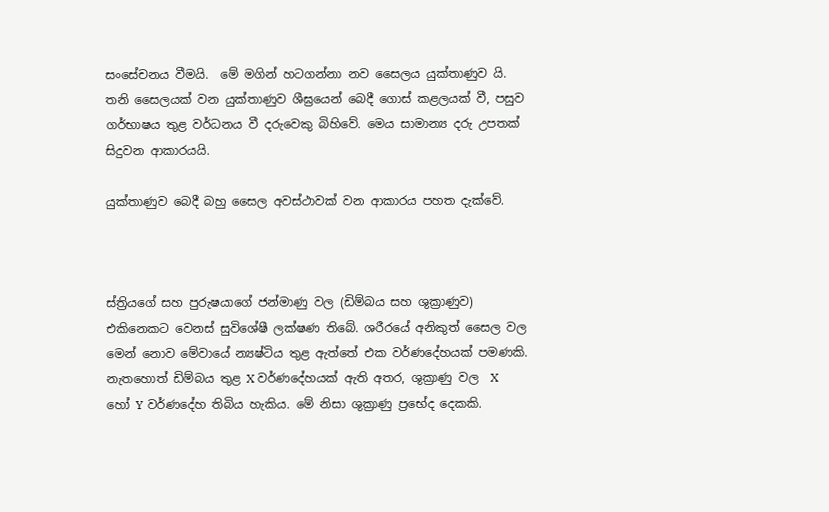සංසේචනය වීමයි.  මේ මගින් හටගන්නා නව සෛලය යුක්තාණුව යි. තනි සෛලයක් වන යුක්තාණුව ශීඝ්‍රයෙන් බෙදී ගොස් කළලයක් වී, පසුව ගර්භාෂය තුළ වර්ධනය වී දරුවෙකු බිහිවේ. මෙය සාමාන්‍ය දරු උපතක් සිදුවන ආකාරයයි.

යුක්තාණුව බෙදී බහු සෛල අවස්ථාවක් වන ආකාරය පහත දැක්වේ.



ස්ත්‍රියගේ සහ පුරුෂයාගේ ජන්මාණු වල (ඩිම්බය සහ ශුක්‍රාණුව) එකිනෙකට වෙනස් සුවිශේෂී ලක්ෂණ තිබේ. ශරීරයේ අනිකුත් සෛල වල මෙන් නොව මේවායේ න්‍යෂ්ටිය තුළ ඇත්තේ එක වර්ණදේහයක් පමණකි. නැතහොත් ඩිම්බය තුළ X වර්ණදේහයක් ඇති අතර, ශුක්‍රාණු වල  X හෝ Y වර්ණදේහ තිබිය හැකිය. මේ නිසා ශුක්‍රාණු ප්‍රභේද දෙකකි.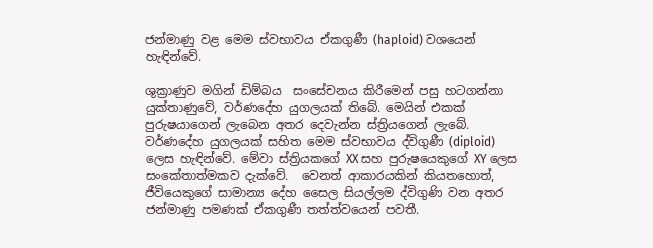ජන්මාණු වළ මෙම ස්වභාවය ඒකගුණී (haploid) වශයෙන්  හැඳින්වේ.

ශුක්‍රාණුව මගින් ඩිම්බය  සංසේචනය කිරීමෙන් පසු හටගන්නා යුක්තාණුවේ, වර්ණදේහ යුගලයක් තිබේ. මෙයින් එකක් පුරුෂයාගෙන් ලැබෙන අතර දෙවැන්න ස්ත්‍රියගෙන් ලැබේ. වර්ණදේහ යුගලයක් සහිත මෙම ස්වභාවය ද්විගුණී (diploid) ලෙස හැඳින්වේ. මේවා ස්ත්‍රියකගේ XX සහ පුරුෂයෙකුගේ XY ලෙස සංකේතාත්මකව දැක්වේ.  වෙනත් ආකාරයකින් කියතහොත්, ජීවියෙකුගේ සාමාන්‍ය දේහ සෛල සියල්ලම ද්විගුණි වන අතර ජන්මාණු පමණක් ඒකගුණී තත්ත්වයෙන් පවතී.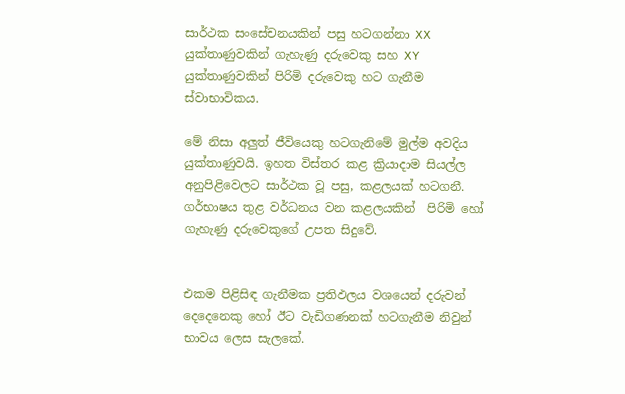සාර්ථක සංසේචනයකින් පසු හටගන්නා XX යුක්තාණුවකින් ගැහැණු දරුවෙකු සහ XY යුක්තාණුවකින් පිරිමි දරුවෙකු හට ගැනීම ස්වාභාවිකය.

මේ නිසා අලුත් ජීවියෙකු හටගැනිමේ මුල්ම අවදිය යුක්තාණුවයි. ඉහත විස්තර කළ ක්‍රියාදාම සියල්ල අනුපිළිවෙලට සාර්ථක වූ පසු, කළලයක් හටගනී. ගර්භාෂය තුළ වර්ධනය වන කළලයකින්  පිරිමි හෝ ගැහැණු දරුවෙකුගේ උපත සිදුවේ.


එකම පිළිසිඳ ගැනීමක ප්‍රතිඵලය වශයෙන් දරුවන් දෙදෙනෙකු හෝ ඊට වැඩිගණනක් හටගැනීම නිවුන් භාවය ලෙස සැලකේ.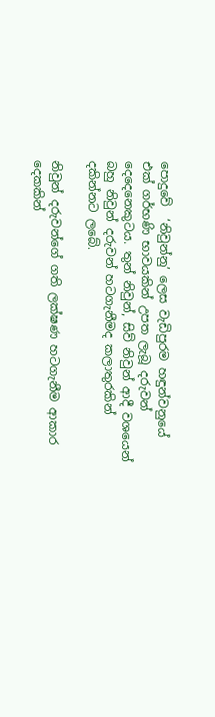පොදුවේ  ‘නිවුන්නු’ ලෙස වැඩිපුරම හඳුන්වනුයේ එක් ගර්භණි භාවයකින් උපත ලැබූ දරුවන් දෙදෙනෙකුටය. තුන් නිවුන්, සිව් නිවුන් ආදී වශයෙන් බහු නිවුන් දරුවන් හටගැනීමද කලාතුරකින් දකින්නට ලබේ.

නිවුන් දරුවන්ගේ ගති ලක්ෂණ හටගැනීම ආකාර දෙකකින්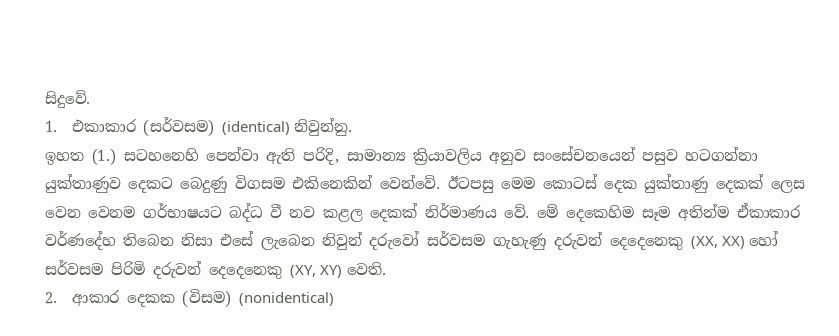සිදුවේ.
1.  එකාකාර (සර්වසම) (identical) නිවුන්නු.
ඉහත (1.) සටහනෙහි පෙන්වා ඇති පරිදි, සාමාන්‍ය ක්‍රියාවලිය අනුව සංසේචනයෙන් පසුව හටගන්නා යුක්තාණුව දෙකට බෙදුණු විගසම එකිනෙකින් වෙන්වේ. ඊටපසු මෙම කොටස් දෙක යුක්තාණු දෙකක් ලෙස වෙන වෙනම ගර්භාෂයට බද්ධ වී නව කළල දෙකක් නිර්මාණය වේ. මේ දෙකෙහිම සෑම අතින්ම ඒකාකාර වර්ණදේහ තිබෙන නිසා එසේ ලැබෙන නිවුන් දරුවෝ සර්වසම ගැහැණු දරුවන් දෙදෙනෙකු (XX, XX) හෝ සර්වසම පිරිමි දරුවන් දෙදෙනෙකු (XY, XY) වෙති.
2.  ආකාර දෙකක (විසම) (nonidentical)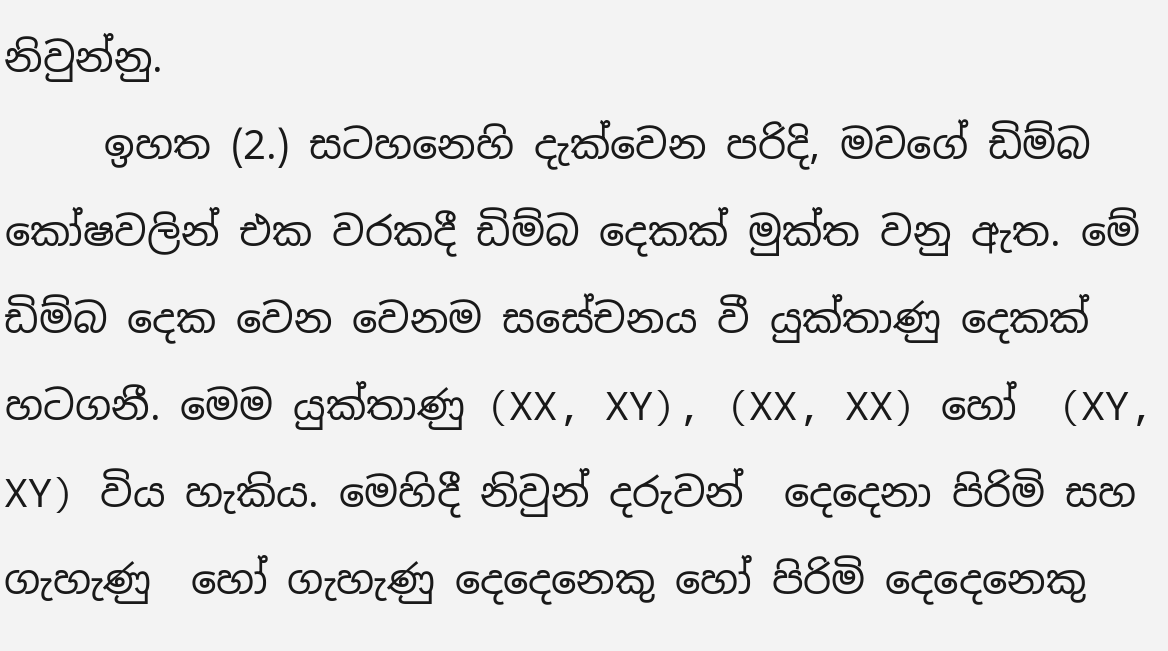නිවුන්නු.
     ඉහත (2.) සටහනෙහි දැක්වෙන පරිදි, මවගේ ඩිම්බ කෝෂවලින් එක වරකදී ඩිම්බ දෙකක් මුක්ත වනු ඇත. මේ ඩිම්බ දෙක වෙන වෙනම සසේචනය වී යුක්තාණු දෙකක් හටගනී. මෙම යුක්තාණු (XX, XY), (XX, XX) හෝ  (XY, XY) විය හැකිය. මෙහිදී නිවුන් දරුවන්  දෙදෙනා පිරිමි සහ  ගැහැණු  හෝ ගැහැණු දෙදෙනෙකු හෝ පිරිමි දෙදෙනෙකු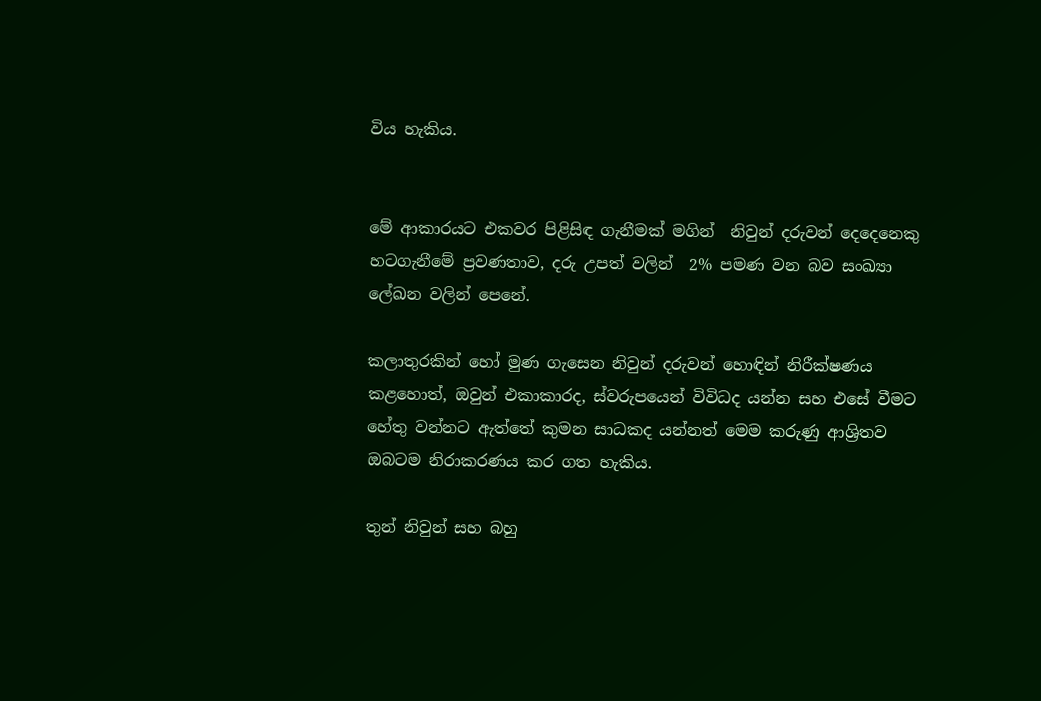විය හැකිය.


මේ ආකාරයට එකවර පිළිසිඳ ගැනීමක් මගින්  නිවුන් දරුවන් දෙදෙනෙකු හටගැනීමේ ප්‍රවණතාව, දරු උපත් වලින්  2% පමණ වන බව සංඛ්‍යා ලේඛන වලින් පෙනේ.

කලාතුරකින් හෝ මුණ ගැසෙන නිවුන් දරුවන් හොඳින් නිරීක්ෂණය කළහොත්, ඔවුන් එකාකාරද, ස්වරුපයෙන් විවිධද යන්න සහ එසේ වීමට හේතු වන්නට ඇත්තේ කුමන සාධකද යන්නත් මෙම කරුණු ආශ්‍රිතව ඔබටම නිරාකරණය කර ගත හැකිය.

තුන් නිවුන් සහ බහු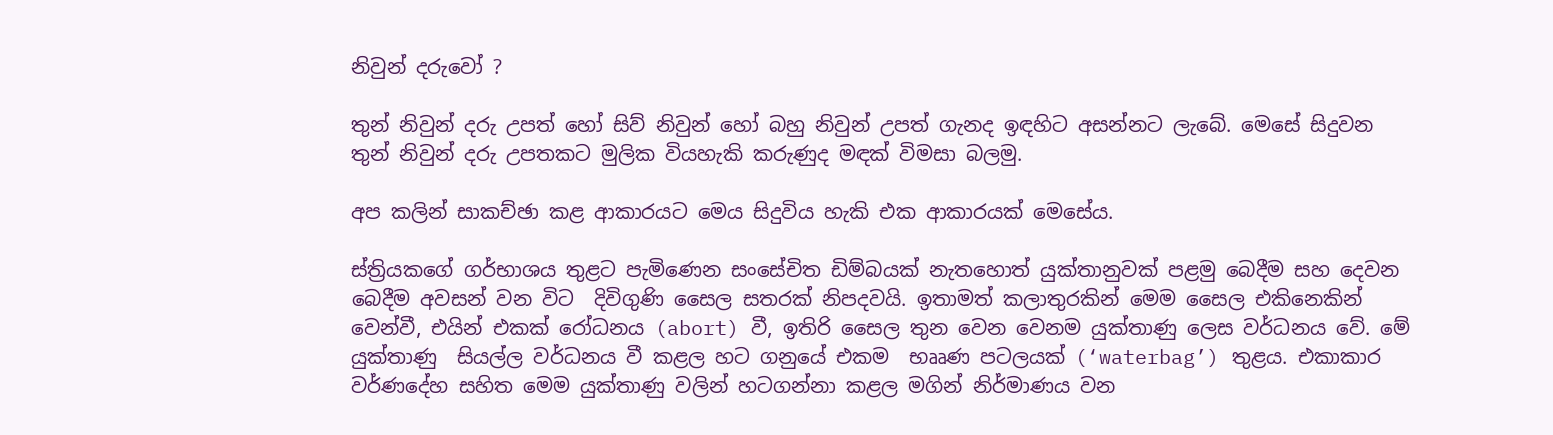නිවුන් දරුවෝ ?

තුන් නිවුන් දරු උපත් හෝ සිව් නිවුන් හෝ බහු නිවුන් උපත් ගැනද ඉඳහිට අසන්නට ලැබේ. මෙසේ සිදුවන තුන් නිවුන් දරු උපතකට මුලික වියහැකි කරුණුද මඳක් විමසා බලමු.

අප කලින් සාකච්ඡා කළ ආකාරයට මෙය සිදුවිය හැකි එක ආකාරයක් මෙසේය.

ස්ත්‍රියකගේ ගර්භාශය තුළට පැමිණෙන සංසේචිත ඩිම්බයක් නැතහොත් යුක්තානුවක් පළමු බෙදීම සහ දෙවන බෙදීම අවසන් වන විට  දිවිගුණි සෛල සතරක් නිපදවයි. ඉතාමත් කලාතුරකින් මෙම සෛල එකිනෙකින් වෙන්වී, එයින් එකක් රෝධනය (abort) වී, ඉතිරි සෛල තුන වෙන වෙනම යුක්තාණු ලෙස වර්ධනය වේ. මේ යුක්තාණු  සියල්ල වර්ධනය වී කළල හට ගනුයේ එකම  භෲණ පටලයක් (‘waterbag’) තුළය. එකාකාර වර්ණදේහ සහිත මෙම යුක්තාණු වලින් හටගන්නා කළල මගින් නිර්මාණය වන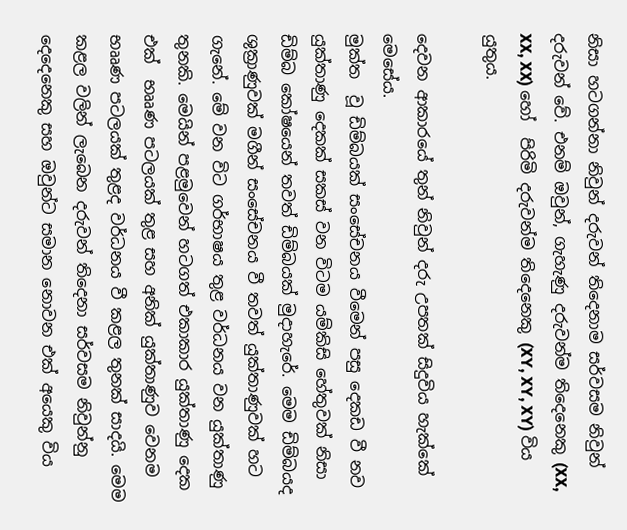නිසා හටගන්නා නිවුන් දරුවන් තිදෙනාම සර්වසම නිවුන් දරුවන් වේ. එනම් ඔවුන්, ගැහැණු දරුවන්ම තිදෙනෙකු (XX, XX, XX) හෝ  පිරිමි දරුවන්ම තිදෙනෙකු (XY, XY, XY) විය යුතුය.

දෙවන ආකාරයේ තුන් නිවුන් දරු උපතක් සිදුවිය හැක්කේ මෙසේය.
මුක්ත  වූ ඩිම්බයක් සංසේචනය වීමෙන් පසු දෙකඩ වී නව යුක්තාණු දෙකක් සකස් වන විටම යම්කිසි හේතුවක් නිසා ඩිම්බ කෝෂයෙන් තවත් ඩිම්බයක් මුදාහැරේ. මෙම ඩිම්බයද ශුක්‍රාණුවක් මගීන් සංසේචනය වී තවත් යුක්තාණුවක් හට ගැනේ. මේ වන විට ගර්භාෂය තුළ වර්ධනය වන යුක්තාණු තුනකි. මෙයින් පළමුවෙන් හටගත් එකාකාර යුක්තාණු දෙක එක්  භෲණ පටලයක් තුළ සහ අනික් යුක්තාණුව වෙනම භෲණ පටලයක් තුළද වර්ධනය වී කළල තුනක් සාදයි. මෙම කළල වලින් ලැබෙන දරුවන් තිදෙනා සර්වසම නිවුන්නු දෙදෙනෙකු සහ ඔවුන්ට සමාන නොවන එක් අයෙකු විය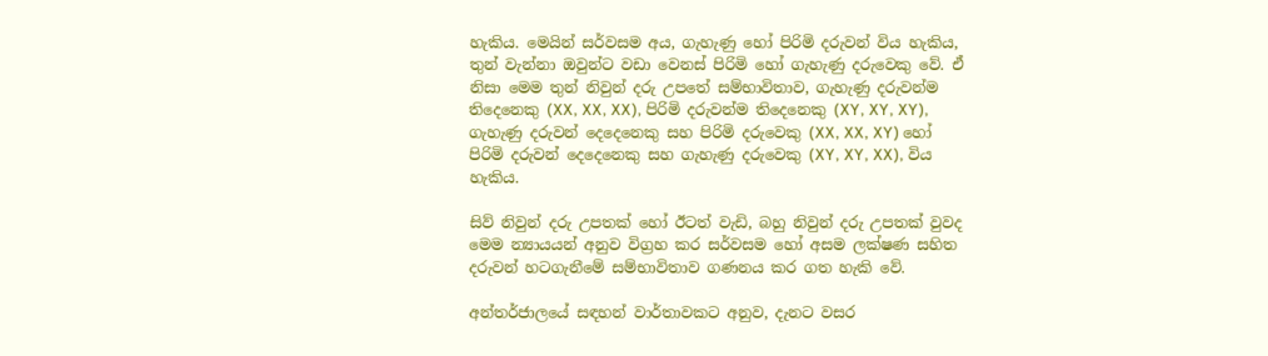හැකිය. මෙයින් සර්වසම අය, ගැහැණු හෝ පිරිමි දරුවන් විය හැකිය, තුන් වැන්නා ඔවුන්ට වඩා වෙනස් පිරිමි හෝ ගැහැණු දරුවෙකු වේ. ඒ නිසා මෙම තුන් නිවුන් දරු උපතේ සම්භාවිතාව, ගැහැණු දරුවන්ම තිදෙනෙකු (XX, XX, XX), පිරිමි දරුවන්ම තිදෙනෙකු (XY, XY, XY), ගැහැණු දරුවන් දෙදෙනෙකු සහ පිරිමි දරුවෙකු (XX, XX, XY) හෝ පිරිමි දරුවන් දෙදෙනෙකු සහ ගැහැණු දරුවෙකු (XY, XY, XX), විය හැකිය.

සිව් නිවුන් දරු උපතක් හෝ ඊටත් වැඩි, බහු නිවුන් දරු උපතක් වුවද මෙම න්‍යායයන් අනුව විග්‍රහ කර සර්වසම හෝ අසම ලක්ෂණ සහිත දරුවන් හටගැනීමේ සම්භාවිතාව ගණනය කර ගත හැකි වේ.

අන්තර්ජාලයේ සඳහන් වාර්තාවකට අනුව, දැනට වසර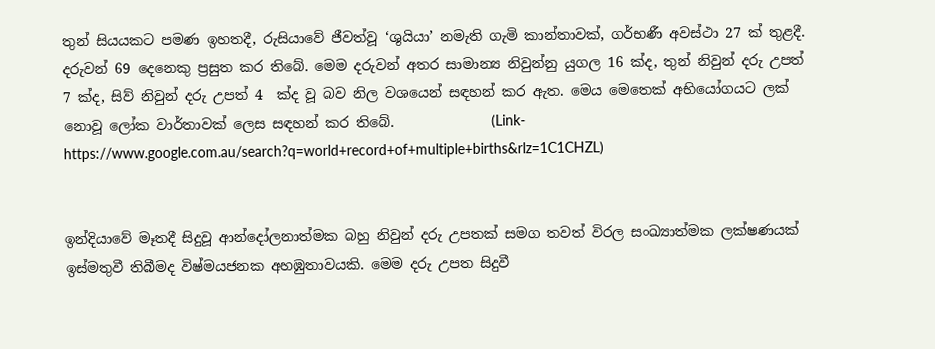තුන් සියයකට පමණ ඉහතදී, රුසියාවේ ජීවත්වූ ‘ශුයියා’ නමැති ගැමි කාන්තාවක්, ගර්භණී අවස්ථා 27 ක් තුළදී. දරුවන් 69 දෙනෙකු ප්‍රසුත කර තිබේ. මෙම දරුවන් අතර සාමාන්‍ය නිවුන්නු යුගල 16 ක්ද, තුන් නිවුන් දරු උපත් 7 ක්ද, සිව් නිවුන් දරු උපත් 4  ක්ද වූ බව නිල වශයෙන් සඳහන් කර ඇත. මෙය මෙතෙක් අභියෝගයට ලක් නොවූ ලෝක වාර්තාවක් ලෙස සඳහන් කර තිබේ.              (Link- https://www.google.com.au/search?q=world+record+of+multiple+births&rlz=1C1CHZL)


ඉන්දියාවේ මෑතදී සිදුවූ ආන්දෝලනාත්මක බහු නිවුන් දරු උපතක් සමග තවත් විරල සංඛ්‍යාත්මක ලක්ෂණයක් ඉස්මතුවී තිබීමද විෂ්මයජනක අහඹුතාවයකි. මෙම දරු උපත සිදුවී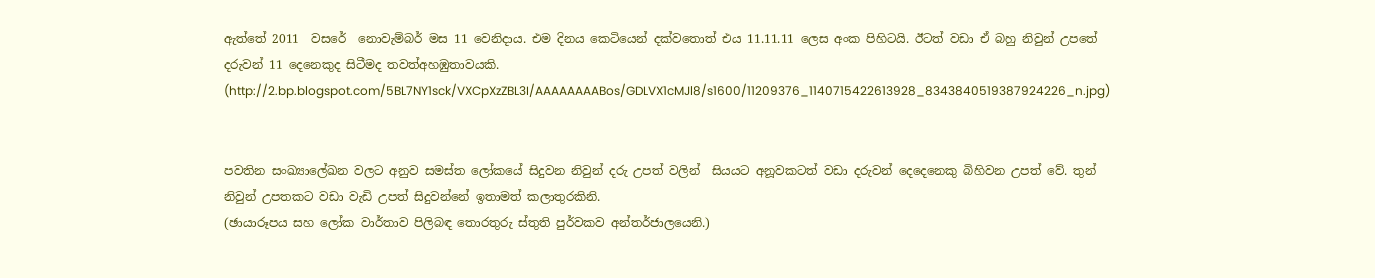ඇත්තේ 2011  වසරේ  නොවැම්බර් මස 11 වෙනිදාය. එම දිනය කෙටියෙන් දක්වතොත් එය 11.11.11 ලෙස අංක පිහිටයි. ඊටත් වඩා ඒ බහු නිවුන් උපතේ දරුවන් 11 දෙනෙකුද සිටීමද තවත්අහඹුතාවයකි.
(http://2.bp.blogspot.com/5BL7NY1sck/VXCpXzZBL3I/AAAAAAAABos/GDLVX1cMJl8/s1600/11209376_1140715422613928_8343840519387924226_n.jpg)


පවතින සංඛ්‍යාලේඛන වලට අනුව සමස්ත ලෝකයේ සිදුවන නිවුන් දරු උපත් වලින්  සියයට අනූවකටත් වඩා දරුවන් දෙදෙනෙකු බිහිවන උපත් වේ. තුන් නිවුන් උපතකට වඩා වැඩි උපත් සිදුවන්නේ ඉතාමත් කලාතුරකිනි.
(ඡායාරූපය සහ ලෝක වාර්තාව පිලිබඳ තොරතුරු ස්තුති පුර්වකව අන්තර්ජාලයෙනි.)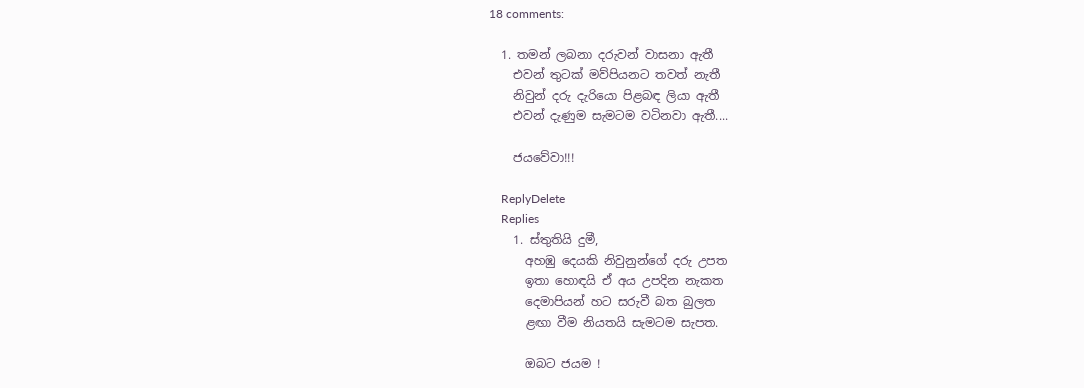18 comments:

  1. තමන් ලබනා දරුවන් වාසනා ඇතී
    එවන් තුටක් මව්පියනට තවත් නැතී
    නිවුන් දරු දැරියො පිළබඳ ලියා ඇතී
    එවන් දැණුම සැමටම වටිනවා ඇතී....

    ජයවේවා!!!

    ReplyDelete
    Replies
    1. ස්තුතියි දුමී,
      අහඹු දෙයකි නිවුනුන්ගේ දරු උපත
      ඉතා හොඳයි ඒ අය උපදින නැකත
      දෙමාපියන් හට සරුවී බත බුලත
      ළඟා වීම නියතයි සැමටම සැපත.

      ඔබට ජයම !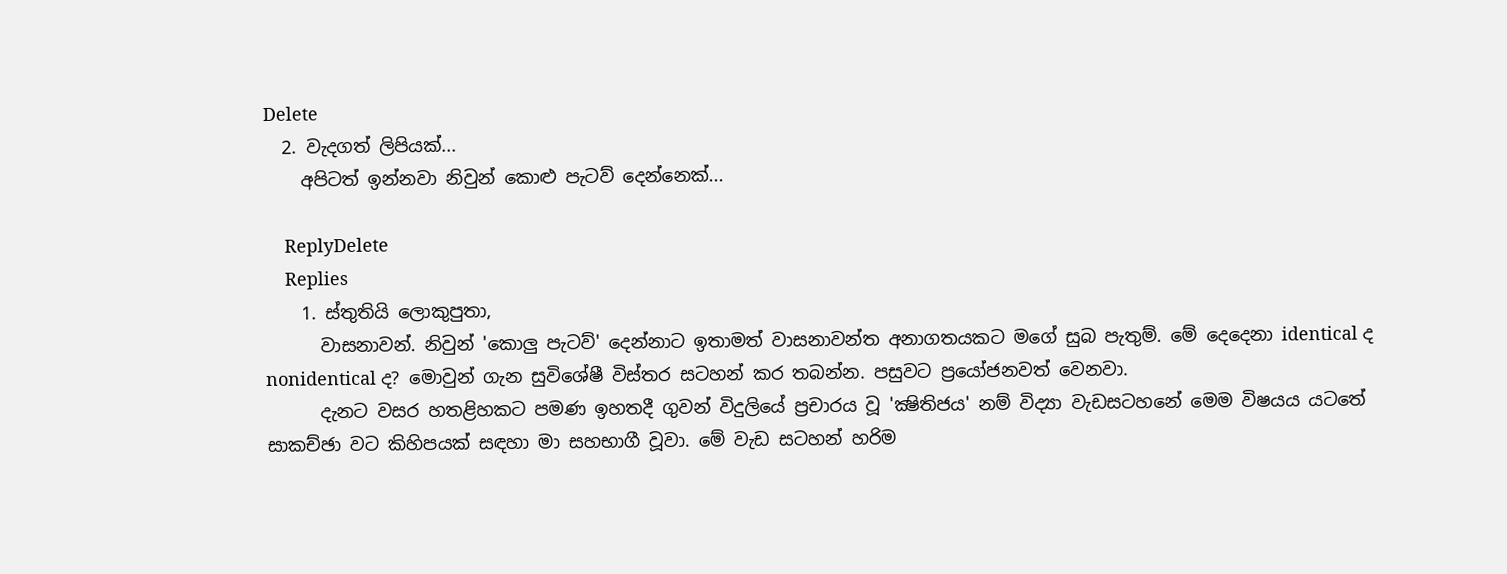Delete
  2. වැදගත් ලිපියක්...
    අපිටත් ඉන්නවා නිවුන් කොළු පැටව් දෙන්නෙක්...

    ReplyDelete
    Replies
    1. ස්තුතියි ලොකුපුතා,
      වාසනාවන්. නිවුන් 'කොලු පැටව්' දෙන්නාට ඉතාමත් වාසනාවන්ත අනාගතයකට මගේ සුබ පැතුම්. මේ දෙදෙනා identical ද nonidentical ද? මොවුන් ගැන සුවිශේෂී විස්තර සටහන් කර තබන්න. පසුවට ප්‍රයෝජනවත් වෙනවා.
      දැනට වසර හතළිහකට පමණ ඉහතදී ගුවන් විදුලියේ ප්‍රචාරය වූ 'ක්‍ෂිතිජය' නම් විද්‍යා වැඩසටහනේ මෙම විෂයය යටතේ සාකච්ඡා වට කිහිපයක් සඳහා මා සහභාගී වූවා. මේ වැඩ සටහන් හරිම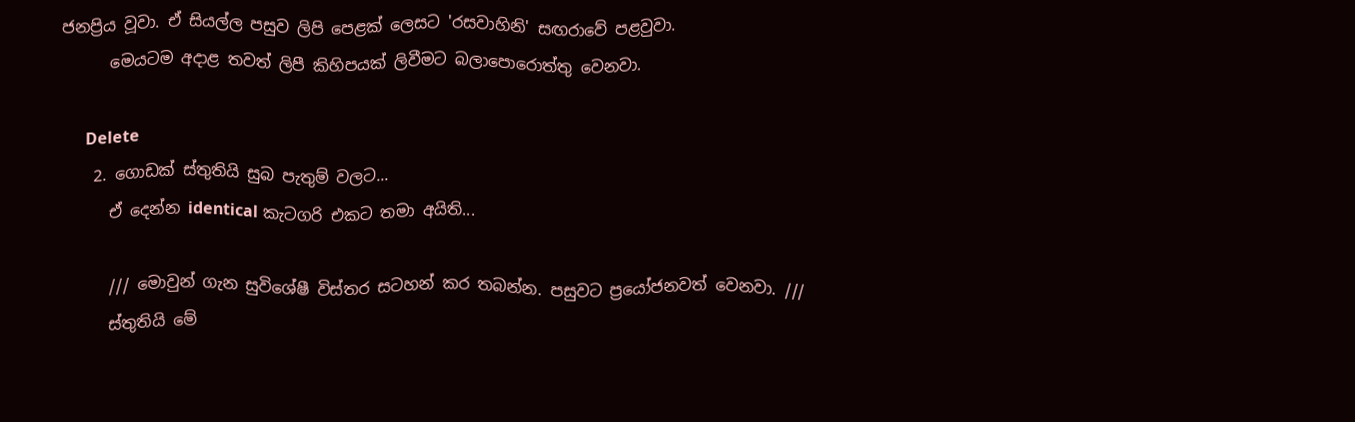ජනප්‍රිය වූවා. ඒ සියල්ල පසුව ලිපි පෙළක් ලෙසට 'රසවාහිනි' සඟරාවේ පළවුවා.
      මෙයටම අදාළ තවත් ලිපී කිහිපයක් ලිවීමට බලාපොරොත්තු වෙනවා.

      Delete
    2. ගොඩක් ස්තුතියි සුබ පැතුම් වලට...
      ඒ දෙන්න identical කැටගරි එකට තමා අයිති...

      /// මොවුන් ගැන සුවිශේෂී විස්තර සටහන් කර තබන්න. පසුවට ප්‍රයෝජනවත් වෙනවා. ///
      ස්තුතියි මේ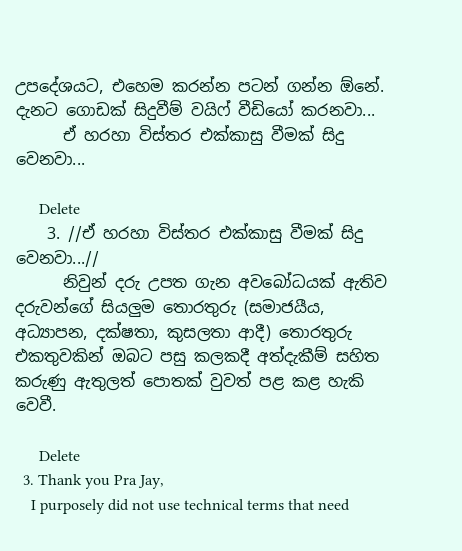උපදේශයට, එහෙම කරන්න පටන් ගන්න ඕනේ. දැනට ගොඩක් සිදුවීම් වයිෆ් වීඩියෝ කරනවා...
      ඒ හරහා විස්තර එක්කාසු වීමක් සිදු වෙනවා...

      Delete
    3. //ඒ හරහා විස්තර එක්කාසු වීමක් සිදු වෙනවා...//
      නිවුන් දරු උපත ගැන අවබෝධයක් ඇතිව දරුවන්ගේ සියලුම තොරතුරු (සමාජයීය, අධ්‍යාපන, දක්ෂතා, කුසලතා ආදී) තොරතුරු එකතුවකින් ඔබට පසු කලකදී අත්දැකීම් සහිත කරුණු ඇතුලත් පොතක් වුවත් පළ කළ හැකි වෙවී.

      Delete
  3. Thank you Pra Jay,
    I purposely did not use technical terms that need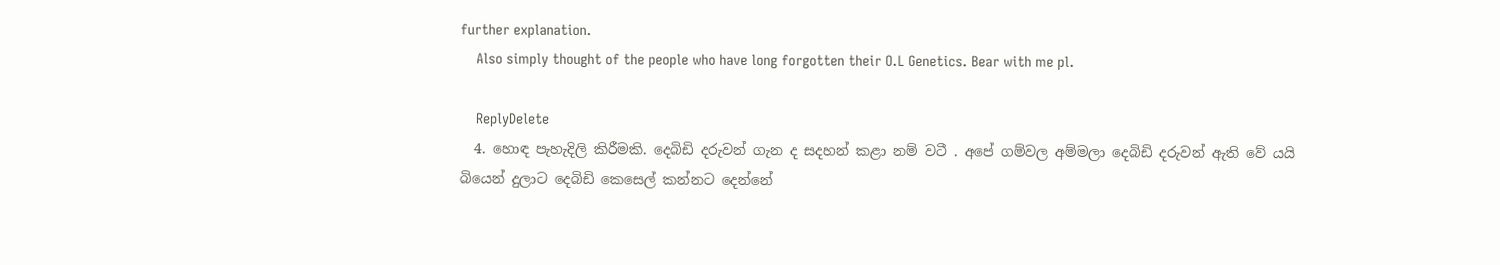further explanation.
    Also simply thought of the people who have long forgotten their O.L Genetics. Bear with me pl.

    ReplyDelete
  4. හොඳ පැහැදිලි කිරීමකි. දෙබිඩි දරුවන් ගැන ද සදහන් කළා නම් වටී . අපේ ගම්වල අම්මලා දෙබිඩි දරුවන් ඇති වේ යයි බියෙන් දුලාට දෙබිඩි කෙසෙල් කන්නට දෙන්නේ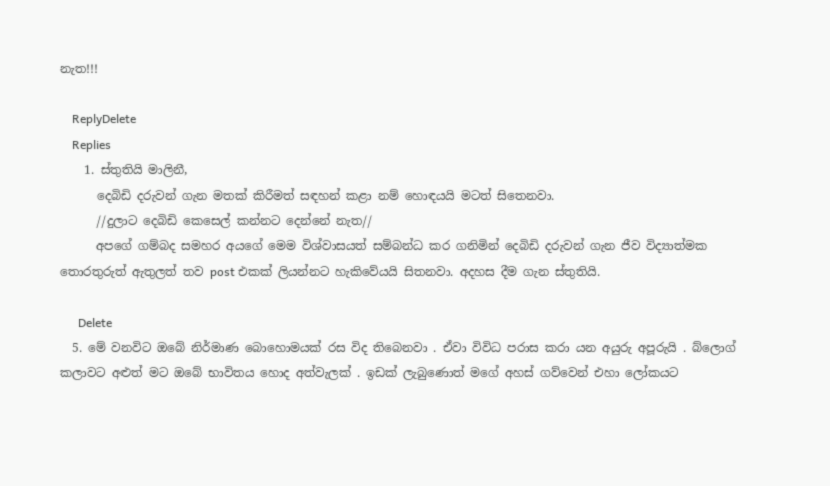නැත!!!

    ReplyDelete
    Replies
    1. ස්තුතියි මාලිනී,
      දෙබිඩි දරුවන් ගැන මතක් කිරීමත් සඳහන් කළා නම් හොඳයයි මටත් සිතෙනවා.
      //දුලාට දෙබිඩි කෙසෙල් කන්නට දෙන්නේ නැත//
      අපගේ ගම්බද සමහර අයගේ මෙම විශ්වාසයත් සම්බන්ධ කර ගනිමින් දෙබිඩි දරුවන් ගැන ජීව විද්‍යාත්මක තොරතුරුත් ඇතුලත් තව post එකක් ලියන්නට හැකිවේයයි සිතනවා. අදහස දීම ගැන ස්තුතියි.

      Delete
  5. මේ වනවිට ඔබේ නිර්මාණ බොහොමයක් රස විද තිබෙනවා . ඒවා විවිධ පරාස කරා යන අයුරු අපූරුයි . බ්ලොග් කලාවට අළුත් මට ඔබේ භාවිතය හොද අත්වැලක් . ඉඩක් ලැබුණොත් මගේ අහස් ගව්වෙන් එහා ලෝකයට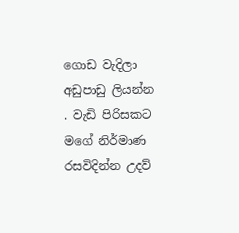ගොඩ වැදිලා අඩුපාඩු ලියන්න . වැඩි පිරිසකට මගේ නිර්මාණ රසවිදින්න උදව්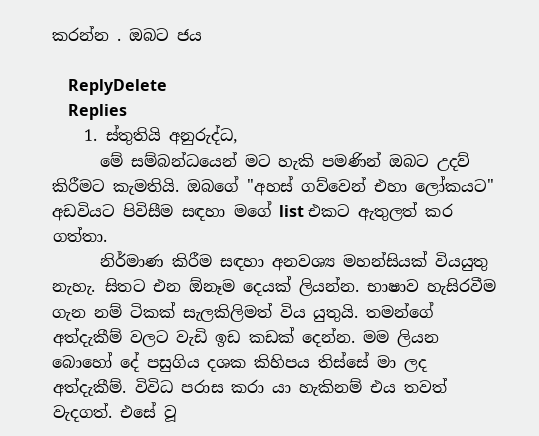කරන්න . ඔබට ජය

    ReplyDelete
    Replies
    1. ස්තුතියි අනුරුද්ධ,
      මේ සම්බන්ධයෙන් මට හැකි පමණින් ඔබට උදව් කිරීමට කැමතියි. ඔබගේ "අහස් ගව්වෙන් එහා ලෝකයට" අඩවියට පිවිසීම සඳහා මගේ list එකට ඇතුලත් කර ගත්තා.
      නිර්මාණ කිරීම සඳහා අනවශ්‍ය මහන්සියක් වියයුතු නැහැ. සිතට එන ඕනෑම දෙයක් ලියන්න. භාෂාව හැසිරවීම ගැන නම් ටිකක් සැලකිලිමත් විය යුතුයි. තමන්ගේ අත්දැකීම් වලට වැඩි ඉඩ කඩක් දෙන්න. මම ලියන බොහෝ දේ පසුගිය දශක කිහිපය තිස්සේ මා ලද අත්දැකීම්. විවිධ පරාස කරා යා හැකිනම් එය තවත් වැදගත්. එසේ වූ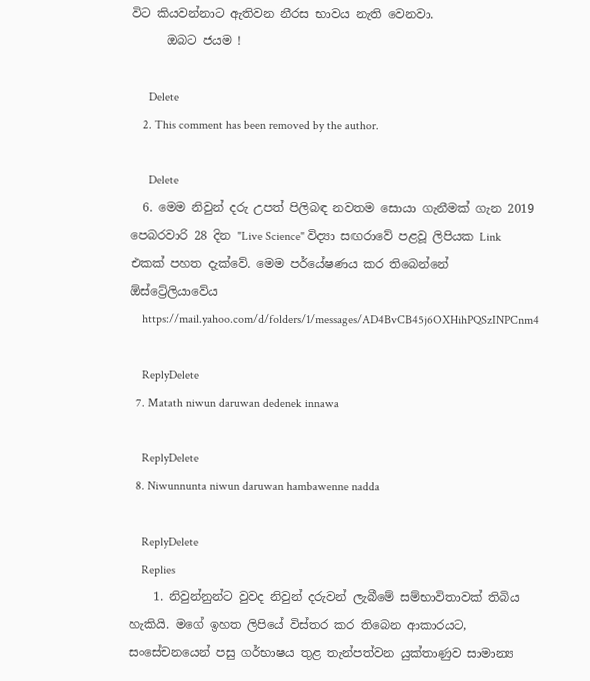විට කියවන්නාට ඇතිවන නීරස භාවය නැති වෙනවා.
      ඔබට ජයම !

      Delete
    2. This comment has been removed by the author.

      Delete
  6. මෙම නිවුන් දරු උපත් පිලිබඳ නවතම සොයා ගැනීමක් ගැන 2019 පෙබරවාරි 28 දින "Live Science" විද්‍යා සඟරාවේ පළවූ ලිපියක Link එකක් පහත දැක්වේ. මෙම පර්යේෂණය කර තිබෙන්නේ ඕස්ට්‍රේලියාවේය
    https://mail.yahoo.com/d/folders/1/messages/AD4BvCB45j6OXHihPQSzINPCnm4

    ReplyDelete
  7. Matath niwun daruwan dedenek innawa

    ReplyDelete
  8. Niwunnunta niwun daruwan hambawenne nadda

    ReplyDelete
    Replies
    1. නිවුන්නුන්ට වුවද නිවුන් දරුවන් ලැබීමේ සම්භාවිතාවක් තිබිය හැකියි. මගේ ඉහත ලිපියේ විස්තර කර තිබෙන ආකාරයට, සංසේචනයෙන් පසු ගර්භාෂය තුළ තැන්පත්වන යුක්තාණුව සාමාන්‍ය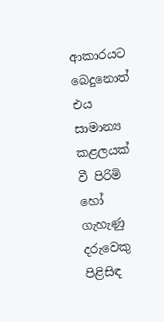ආකාරයට බෙදුනොත් එය සාමාන්‍ය කළලයක් වී පිරිමි හෝ ගැහැණු දරුවෙකු පිළිසිඳ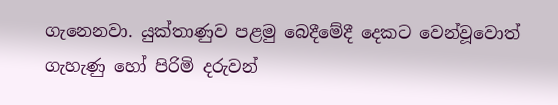ගැනෙනවා. යුක්තාණුව පළමු බෙදීමේදී දෙකට වෙන්වූවොත් ගැහැණු හෝ පිරිමි දරුවන්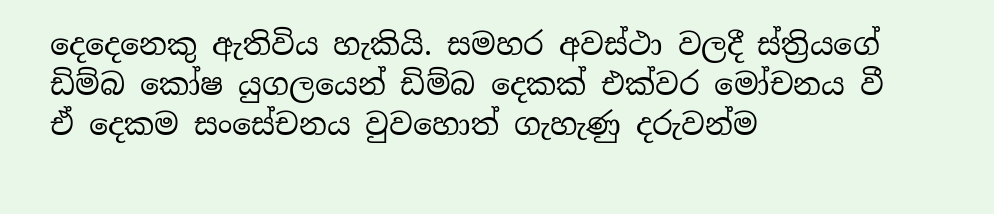දෙදෙනෙකු ඇතිවිය හැකියි. සමහර අවස්ථා වලදී ස්ත්‍රියගේ ඩිම්බ කෝෂ යුගලයෙන් ඩිම්බ දෙකක් එක්වර මෝචනය වී ඒ දෙකම සංසේචනය වුවහොත් ගැහැණු දරුවන්ම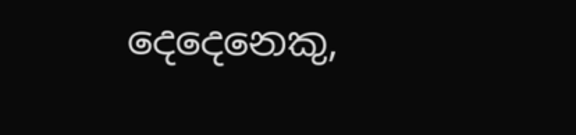දෙදෙනෙකු,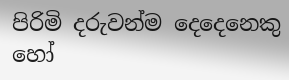පිරිමි දරුවන්ම දෙදෙනෙකු හෝ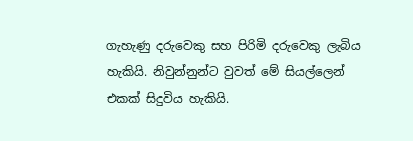ගැහැණු දරුවෙකු සහ පිරිමි දරුවෙකු ලැබිය හැකියි. නිවුන්නුන්ට වුවත් මේ සියල්ලෙන් එකක් සිදුවිය හැකියි.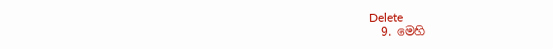Delete
  9. මෙහි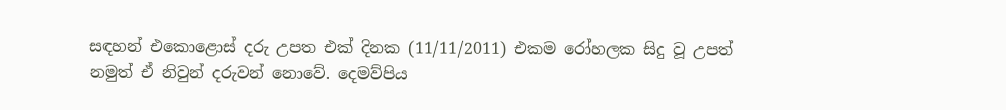සඳහන් එකොළොස් දරු උපත එක් දිනක (11/11/2011) එකම රෝහලක සිදු වූ උපත් නමුත් ඒ නිවුන් දරුවන් නොවේ. දෙමව්පිය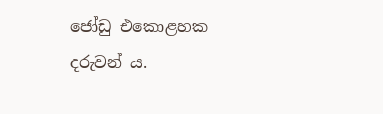ජෝඩු එකොළහක දරුවන් ය.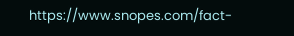https://www.snopes.com/fact-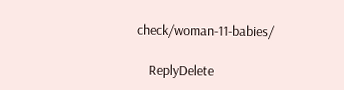check/woman-11-babies/

    ReplyDelete